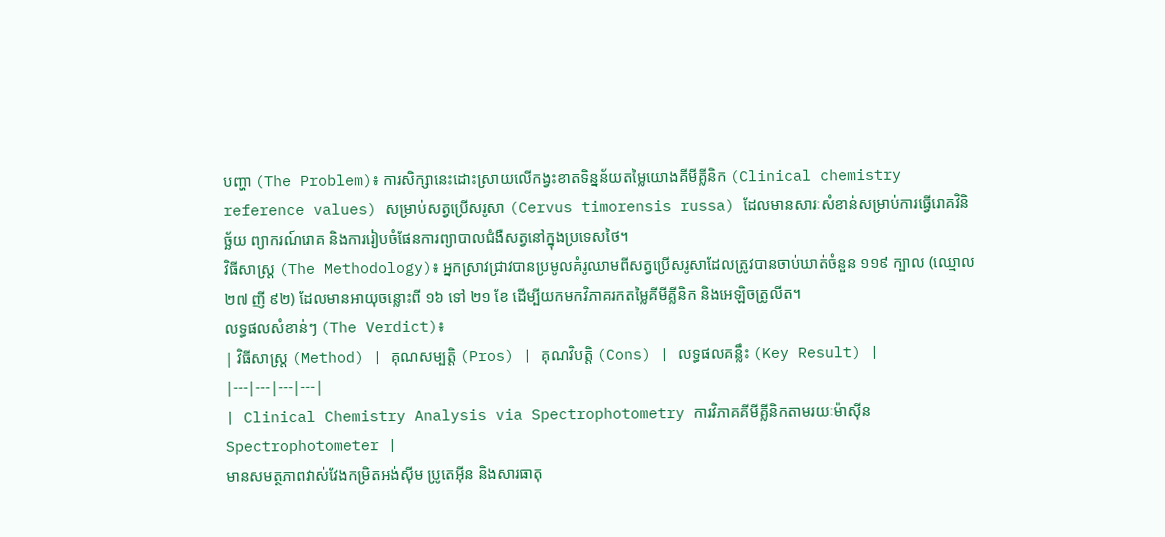បញ្ហា (The Problem)៖ ការសិក្សានេះដោះស្រាយលើកង្វះខាតទិន្នន័យតម្លៃយោងគីមីគ្លីនិក (Clinical chemistry reference values) សម្រាប់សត្វប្រើសរូសា (Cervus timorensis russa) ដែលមានសារៈសំខាន់សម្រាប់ការធ្វើរោគវិនិច្ឆ័យ ព្យាករណ៍រោគ និងការរៀបចំផែនការព្យាបាលជំងឺសត្វនៅក្នុងប្រទេសថៃ។
វិធីសាស្ត្រ (The Methodology)៖ អ្នកស្រាវជ្រាវបានប្រមូលគំរូឈាមពីសត្វប្រើសរូសាដែលត្រូវបានចាប់ឃាត់ចំនួន ១១៩ ក្បាល (ឈ្មោល ២៧ ញី ៩២) ដែលមានអាយុចន្លោះពី ១៦ ទៅ ២១ ខែ ដើម្បីយកមកវិភាគរកតម្លៃគីមីគ្លីនិក និងអេឡិចត្រូលីត។
លទ្ធផលសំខាន់ៗ (The Verdict)៖
| វិធីសាស្ត្រ (Method) | គុណសម្បត្តិ (Pros) | គុណវិបត្តិ (Cons) | លទ្ធផលគន្លឹះ (Key Result) |
|---|---|---|---|
| Clinical Chemistry Analysis via Spectrophotometry ការវិភាគគីមីគ្លីនិកតាមរយៈម៉ាស៊ីន Spectrophotometer |
មានសមត្ថភាពវាស់វែងកម្រិតអង់ស៊ីម ប្រូតេអ៊ីន និងសារធាតុ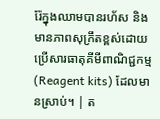រ៉ែក្នុងឈាមបានរហ័ស និងមានភាពសុក្រឹតខ្ពស់ដោយប្រើសារធាតុគីមីពាណិជ្ជកម្ម (Reagent kits) ដែលមានស្រាប់។ | ត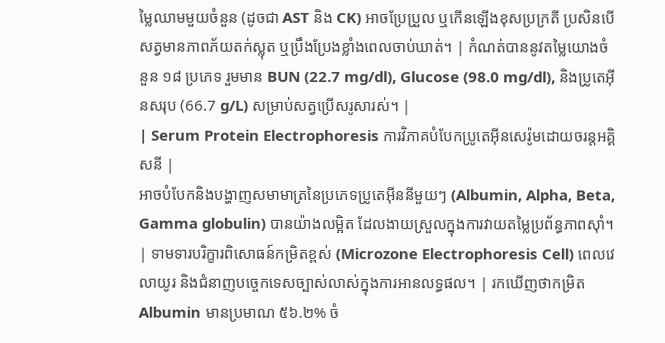ម្លៃឈាមមួយចំនួន (ដូចជា AST និង CK) អាចប្រែប្រួល ឬកើនឡើងខុសប្រក្រតី ប្រសិនបើសត្វមានភាពភ័យតក់ស្លុត ឬប្រឹងប្រែងខ្លាំងពេលចាប់ឃាត់។ | កំណត់បាននូវតម្លៃយោងចំនួន ១៨ ប្រភេទ រួមមាន BUN (22.7 mg/dl), Glucose (98.0 mg/dl), និងប្រូតេអ៊ីនសរុប (66.7 g/L) សម្រាប់សត្វប្រើសរូសារស់។ |
| Serum Protein Electrophoresis ការវិភាគបំបែកប្រូតេអ៊ីនសេរ៉ូមដោយចរន្តអគ្គិសនី |
អាចបំបែកនិងបង្ហាញសមាមាត្រនៃប្រភេទប្រូតេអ៊ីននីមួយៗ (Albumin, Alpha, Beta, Gamma globulin) បានយ៉ាងលម្អិត ដែលងាយស្រួលក្នុងការវាយតម្លៃប្រព័ន្ធភាពស៊ាំ។ | ទាមទារបរិក្ខារពិសោធន៍កម្រិតខ្ពស់ (Microzone Electrophoresis Cell) ពេលវេលាយូរ និងជំនាញបច្ចេកទេសច្បាស់លាស់ក្នុងការអានលទ្ធផល។ | រកឃើញថាកម្រិត Albumin មានប្រមាណ ៥៦.២% ចំ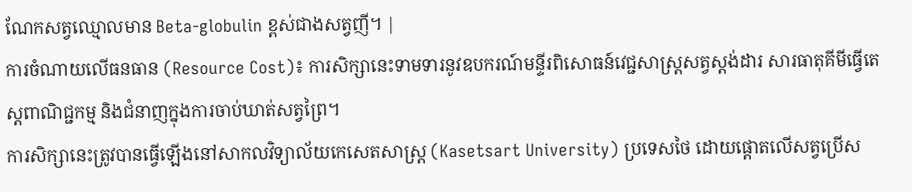ណែកសត្វឈ្មោលមាន Beta-globulin ខ្ពស់ជាងសត្វញី។ |
ការចំណាយលើធនធាន (Resource Cost)៖ ការសិក្សានេះទាមទារនូវឧបករណ៍មន្ទីរពិសោធន៍វេជ្ជសាស្ត្រសត្វស្តង់ដារ សារធាតុគីមីធ្វើតេស្តពាណិជ្ជកម្ម និងជំនាញក្នុងការចាប់ឃាត់សត្វព្រៃ។
ការសិក្សានេះត្រូវបានធ្វើឡើងនៅសាកលវិទ្យាល័យកេសេតសាស្រ្ត (Kasetsart University) ប្រទេសថៃ ដោយផ្តោតលើសត្វប្រើស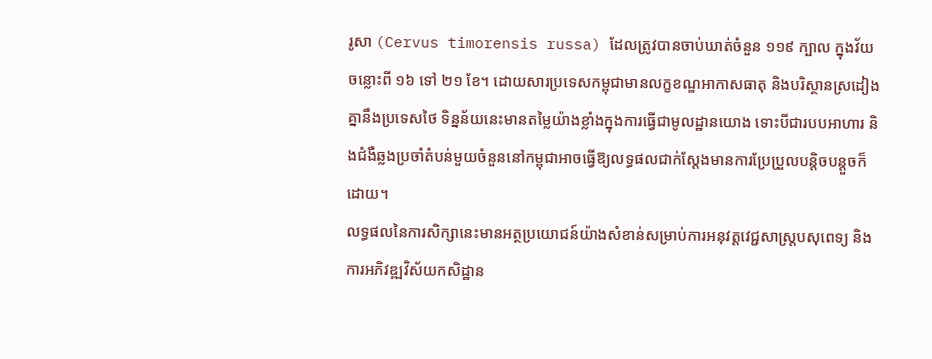រូសា (Cervus timorensis russa) ដែលត្រូវបានចាប់ឃាត់ចំនួន ១១៩ ក្បាល ក្នុងវ័យចន្លោះពី ១៦ ទៅ ២១ ខែ។ ដោយសារប្រទេសកម្ពុជាមានលក្ខខណ្ឌអាកាសធាតុ និងបរិស្ថានស្រដៀងគ្នានឹងប្រទេសថៃ ទិន្នន័យនេះមានតម្លៃយ៉ាងខ្លាំងក្នុងការធ្វើជាមូលដ្ឋានយោង ទោះបីជារបបអាហារ និងជំងឺឆ្លងប្រចាំតំបន់មួយចំនួននៅកម្ពុជាអាចធ្វើឱ្យលទ្ធផលជាក់ស្តែងមានការប្រែប្រួលបន្តិចបន្តួចក៏ដោយ។
លទ្ធផលនៃការសិក្សានេះមានអត្ថប្រយោជន៍យ៉ាងសំខាន់សម្រាប់ការអនុវត្តវេជ្ជសាស្ត្របសុពេទ្យ និងការអភិវឌ្ឍវិស័យកសិដ្ឋាន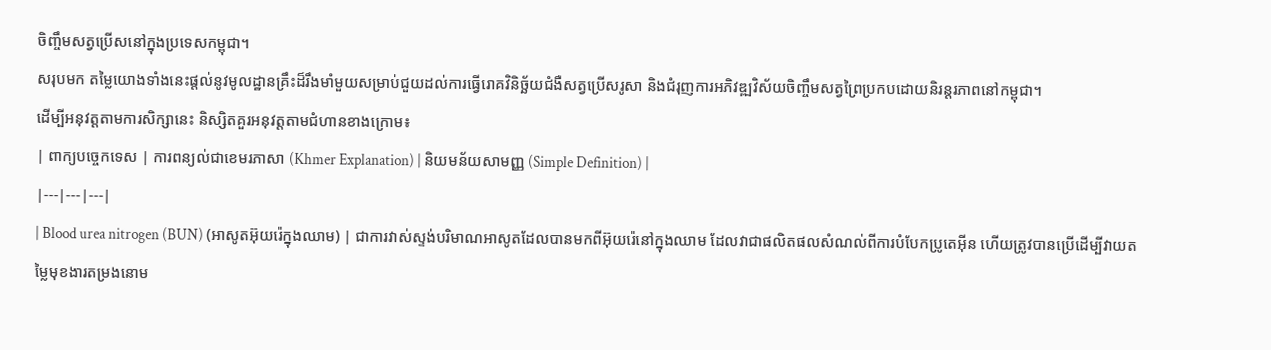ចិញ្ចឹមសត្វប្រើសនៅក្នុងប្រទេសកម្ពុជា។
សរុបមក តម្លៃយោងទាំងនេះផ្តល់នូវមូលដ្ឋានគ្រឹះដ៏រឹងមាំមួយសម្រាប់ជួយដល់ការធ្វើរោគវិនិច្ឆ័យជំងឺសត្វប្រើសរូសា និងជំរុញការអភិវឌ្ឍវិស័យចិញ្ចឹមសត្វព្រៃប្រកបដោយនិរន្តរភាពនៅកម្ពុជា។
ដើម្បីអនុវត្តតាមការសិក្សានេះ និស្សិតគួរអនុវត្តតាមជំហានខាងក្រោម៖
| ពាក្យបច្ចេកទេស | ការពន្យល់ជាខេមរភាសា (Khmer Explanation) | និយមន័យសាមញ្ញ (Simple Definition) |
|---|---|---|
| Blood urea nitrogen (BUN) (អាសូតអ៊ុយរ៉េក្នុងឈាម) | ជាការវាស់ស្ទង់បរិមាណអាសូតដែលបានមកពីអ៊ុយរ៉េនៅក្នុងឈាម ដែលវាជាផលិតផលសំណល់ពីការបំបែកប្រូតេអ៊ីន ហើយត្រូវបានប្រើដើម្បីវាយតម្លៃមុខងារតម្រងនោម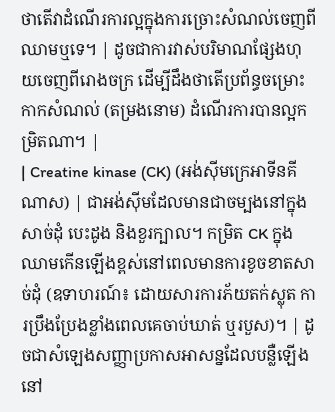ថាតើវាដំណើរការល្អក្នុងការច្រោះសំណល់ចេញពីឈាមឬទេ។ | ដូចជាការវាស់បរិមាណផ្សែងហុយចេញពីរោងចក្រ ដើម្បីដឹងថាតើប្រព័ន្ធចម្រោះកាកសំណល់ (តម្រងនោម) ដំណើរការបានល្អកម្រិតណា។ |
| Creatine kinase (CK) (អង់ស៊ីមក្រេអាទីនគីណាស) | ជាអង់ស៊ីមដែលមានជាចម្បងនៅក្នុងសាច់ដុំ បេះដូង និងខួរក្បាល។ កម្រិត CK ក្នុងឈាមកើនឡើងខ្ពស់នៅពេលមានការខូចខាតសាច់ដុំ (ឧទាហរណ៍៖ ដោយសារការភ័យតក់ស្លុត ការប្រឹងប្រែងខ្លាំងពេលគេចាប់ឃាត់ ឬរបួស)។ | ដូចជាសំឡេងសញ្ញាប្រកាសអាសន្នដែលបន្លឺឡើងនៅ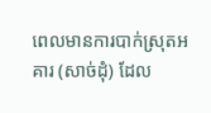ពេលមានការបាក់ស្រុតអគារ (សាច់ដុំ) ដែល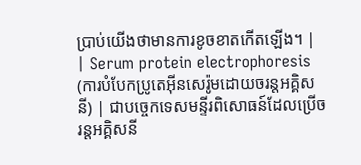ប្រាប់យើងថាមានការខូចខាតកើតឡើង។ |
| Serum protein electrophoresis (ការបំបែកប្រូតេអ៊ីនសេរ៉ូមដោយចរន្តអគ្គិសនី) | ជាបច្ចេកទេសមន្ទីរពិសោធន៍ដែលប្រើចរន្តអគ្គិសនី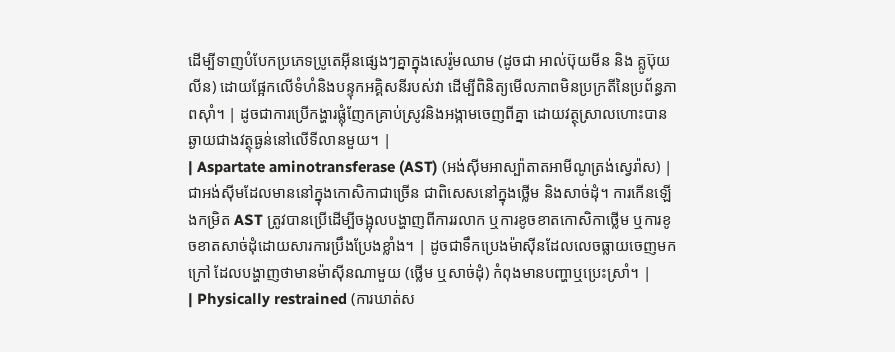ដើម្បីទាញបំបែកប្រភេទប្រូតេអ៊ីនផ្សេងៗគ្នាក្នុងសេរ៉ូមឈាម (ដូចជា អាល់ប៊ុយមីន និង គ្លូប៊ុយលីន) ដោយផ្អែកលើទំហំនិងបន្ទុកអគ្គិសនីរបស់វា ដើម្បីពិនិត្យមើលភាពមិនប្រក្រតីនៃប្រព័ន្ធភាពស៊ាំ។ | ដូចជាការប្រើកង្ហារផ្លុំញែកគ្រាប់ស្រូវនិងអង្កាមចេញពីគ្នា ដោយវត្ថុស្រាលហោះបានឆ្ងាយជាងវត្ថុធ្ងន់នៅលើទីលានមួយ។ |
| Aspartate aminotransferase (AST) (អង់ស៊ីមអាស្ប៉ាតាតអាមីណូត្រង់ស្វេរ៉ាស) | ជាអង់ស៊ីមដែលមាននៅក្នុងកោសិកាជាច្រើន ជាពិសេសនៅក្នុងថ្លើម និងសាច់ដុំ។ ការកើនឡើងកម្រិត AST ត្រូវបានប្រើដើម្បីចង្អុលបង្ហាញពីការរលាក ឬការខូចខាតកោសិកាថ្លើម ឬការខូចខាតសាច់ដុំដោយសារការប្រឹងប្រែងខ្លាំង។ | ដូចជាទឹកប្រេងម៉ាស៊ីនដែលលេចធ្លាយចេញមកក្រៅ ដែលបង្ហាញថាមានម៉ាស៊ីនណាមួយ (ថ្លើម ឬសាច់ដុំ) កំពុងមានបញ្ហាឬប្រេះស្រាំ។ |
| Physically restrained (ការឃាត់ស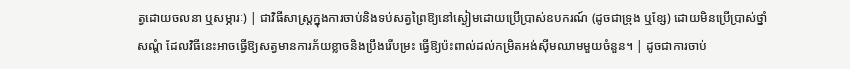ត្វដោយចលនា ឬសម្ភារៈ) | ជាវិធីសាស្ត្រក្នុងការចាប់និងទប់សត្វព្រៃឱ្យនៅស្ងៀមដោយប្រើប្រាស់ឧបករណ៍ (ដូចជាទ្រុង ឬខ្សែ) ដោយមិនប្រើប្រាស់ថ្នាំសណ្តំ ដែលវិធីនេះអាចធ្វើឱ្យសត្វមានការភ័យខ្លាចនិងប្រឹងរើបម្រះ ធ្វើឱ្យប៉ះពាល់ដល់កម្រិតអង់ស៊ីមឈាមមួយចំនួន។ | ដូចជាការចាប់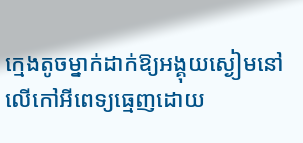ក្មេងតូចម្នាក់ដាក់ឱ្យអង្គុយស្ងៀមនៅលើកៅអីពេទ្យធ្មេញដោយ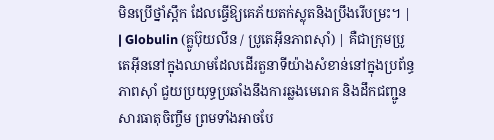មិនប្រើថ្នាំស្ពឹក ដែលធ្វើឱ្យគេភ័យតក់ស្លុតនិងប្រឹងរើបម្រះ។ |
| Globulin (គ្លូប៊ុយលីន / ប្រូតេអ៊ីនភាពស៊ាំ) | គឺជាក្រុមប្រូតេអ៊ីននៅក្នុងឈាមដែលដើរតួនាទីយ៉ាងសំខាន់នៅក្នុងប្រព័ន្ធភាពស៊ាំ ជួយប្រយុទ្ធប្រឆាំងនឹងការឆ្លងមេរោគ និងដឹកជញ្ជូនសារធាតុចិញ្ចឹម ព្រមទាំងអាចបែ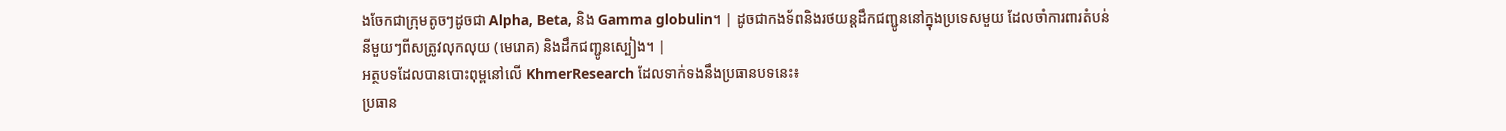ងចែកជាក្រុមតូចៗដូចជា Alpha, Beta, និង Gamma globulin។ | ដូចជាកងទ័ពនិងរថយន្តដឹកជញ្ជូននៅក្នុងប្រទេសមួយ ដែលចាំការពារតំបន់នីមួយៗពីសត្រូវលុកលុយ (មេរោគ) និងដឹកជញ្ជូនស្បៀង។ |
អត្ថបទដែលបានបោះពុម្ពនៅលើ KhmerResearch ដែលទាក់ទងនឹងប្រធានបទនេះ៖
ប្រធាន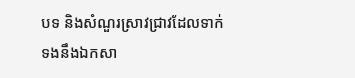បទ និងសំណួរស្រាវជ្រាវដែលទាក់ទងនឹងឯកសា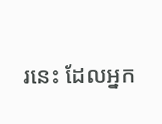រនេះ ដែលអ្នក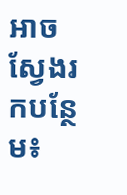អាចស្វែងរកបន្ថែម៖